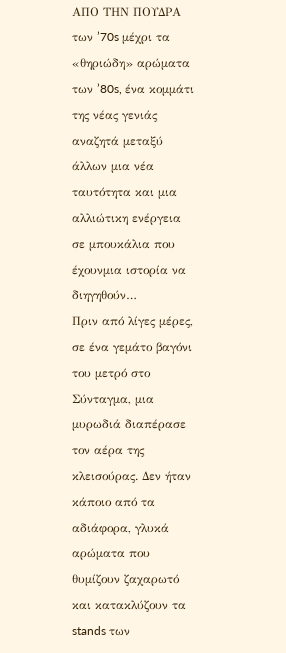ΑΠΟ ΤΗΝ ΠΟΥΔΡΑ των ’70s μέχρι τα «θηριώδη» αρώματα των ’80s, ένα κομμάτι της νέας γενιάς αναζητά μεταξύ άλλων μια νέα ταυτότητα και μια αλλιώτικη ενέργεια σε μπουκάλια που έχουνμια ιστορία να διηγηθούν…
Πριν από λίγες μέρες, σε ένα γεμάτο βαγόνι του μετρό στο Σύνταγμα, μια μυρωδιά διαπέρασε τον αέρα της κλεισούρας. Δεν ήταν κάποιο από τα αδιάφορα, γλυκά αρώματα που θυμίζουν ζαχαρωτό και κατακλύζουν τα stands των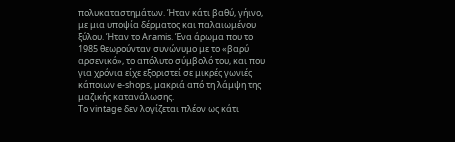πολυκαταστημάτων. Ήταν κάτι βαθύ, γήινο, με μια υποψία δέρματος και παλαιωμένου ξύλου. Ήταν το Aramis. Ένα άρωμα που το 1985 θεωρούνταν συνώνυμο με το «βαρύ αρσενικό», το απόλυτο σύμβολό του, και που για χρόνια είχε εξοριστεί σε μικρές γωνιές κάποιων e-shops, μακριά από τη λάμψη της μαζικής κατανάλωσης.
Το vintage δεν λογίζεται πλέον ως κάτι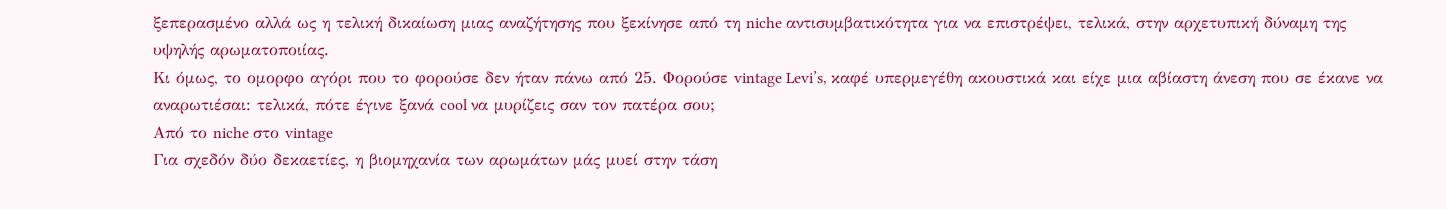ξεπερασμένο αλλά ως η τελική δικαίωση μιας αναζήτησης που ξεκίνησε από τη niche αντισυμβατικότητα για να επιστρέψει, τελικά, στην αρχετυπική δύναμη της υψηλής αρωματοποιίας.
Κι όμως, το ομορφο αγόρι που το φορούσε δεν ήταν πάνω από 25. Φορούσε vintage Levi’s, καφέ υπερμεγέθη ακουστικά και είχε μια αβίαστη άνεση που σε έκανε να αναρωτιέσαι: τελικά, πότε έγινε ξανά cool να μυρίζεις σαν τον πατέρα σου;
Από το niche στο vintage
Για σχεδόν δύο δεκαετίες, η βιομηχανία των αρωμάτων μάς μυεί στην τάση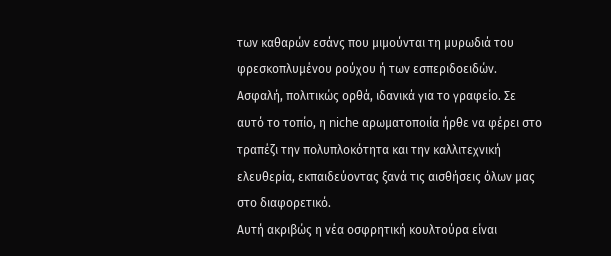των καθαρών εσάνς που μιμούνται τη μυρωδιά του φρεσκοπλυμένου ρούχου ή των εσπεριδοειδών. Ασφαλή, πολιτικώς ορθά, ιδανικά για το γραφείο. Σε αυτό το τοπίο, η niche αρωματοποιία ήρθε να φέρει στο τραπέζι την πολυπλοκότητα και την καλλιτεχνική ελευθερία, εκπαιδεύοντας ξανά τις αισθήσεις όλων μας στο διαφορετικό.
Αυτή ακριβώς η νέα οσφρητική κουλτούρα είναι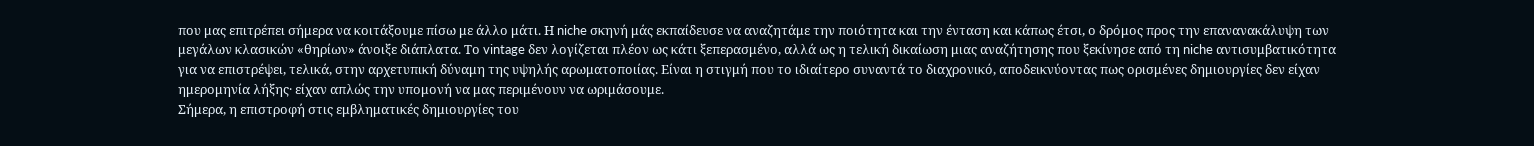που μας επιτρέπει σήμερα να κοιτάξουμε πίσω με άλλο μάτι. Η niche σκηνή μάς εκπαίδευσε να αναζητάμε την ποιότητα και την ένταση και κάπως έτσι, ο δρόμος προς την επανανακάλυψη των μεγάλων κλασικών «θηρίων» άνοιξε διάπλατα. Το vintage δεν λογίζεται πλέον ως κάτι ξεπερασμένο, αλλά ως η τελική δικαίωση μιας αναζήτησης που ξεκίνησε από τη niche αντισυμβατικότητα για να επιστρέψει, τελικά, στην αρχετυπική δύναμη της υψηλής αρωματοποιίας. Είναι η στιγμή που το ιδιαίτερο συναντά το διαχρονικό, αποδεικνύοντας πως ορισμένες δημιουργίες δεν είχαν ημερομηνία λήξης· είχαν απλώς την υπομονή να μας περιμένουν να ωριμάσουμε.
Σήμερα, η επιστροφή στις εμβληματικές δημιουργίες του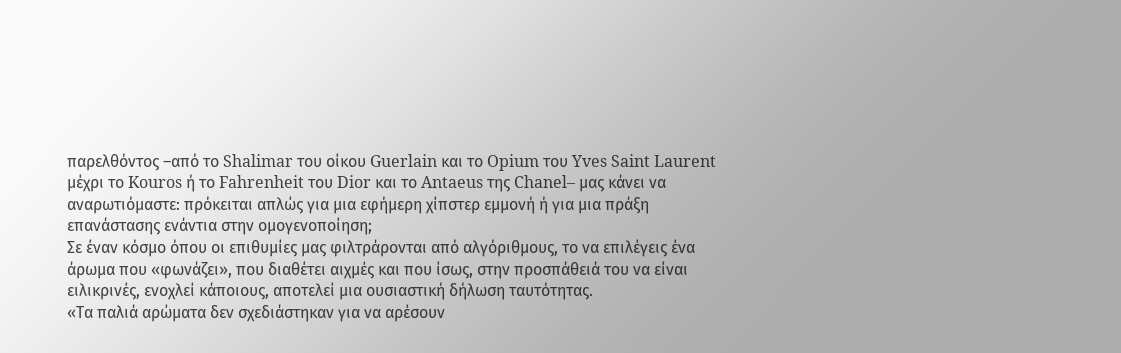παρελθόντος –από το Shalimar του οίκου Guerlain και το Opium του Yves Saint Laurent μέχρι το Kouros ή το Fahrenheit του Dior και το Antaeus της Chanel– μας κάνει να αναρωτιόμαστε: πρόκειται απλώς για μια εφήμερη χίπστερ εμμονή ή για μια πράξη επανάστασης ενάντια στην ομογενοποίηση;
Σε έναν κόσμο όπου οι επιθυμίες μας φιλτράρονται από αλγόριθμους, το να επιλέγεις ένα άρωμα που «φωνάζει», που διαθέτει αιχμές και που ίσως, στην προσπάθειά του να είναι ειλικρινές, ενοχλεί κάποιους, αποτελεί μια ουσιαστική δήλωση ταυτότητας.
«Τα παλιά αρώματα δεν σχεδιάστηκαν για να αρέσουν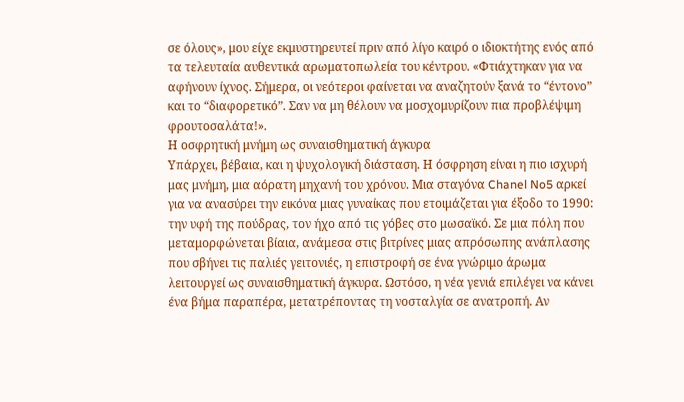σε όλους», μου είχε εκμυστηρευτεί πριν από λίγο καιρό ο ιδιοκτήτης ενός από τα τελευταία αυθεντικά αρωματοπωλεία του κέντρου. «Φτιάχτηκαν για να αφήνουν ίχνος. Σήμερα, οι νεότεροι φαίνεται να αναζητούν ξανά το “έντονο” και το “διαφορετικό”. Σαν να μη θέλουν να μοσχομυρίζουν πια προβλέψιμη φρουτοσαλάτα!».
Η οσφρητική μνήμη ως συναισθηματική άγκυρα
Υπάρχει, βέβαια, και η ψυχολογική διάσταση. Η όσφρηση είναι η πιο ισχυρή μας μνήμη, μια αόρατη μηχανή του χρόνου. Μια σταγόνα Chanel No5 αρκεί για να ανασύρει την εικόνα μιας γυναίκας που ετοιμάζεται για έξοδο το 1990: την υφή της πούδρας, τον ήχο από τις γόβες στο μωσαϊκό. Σε μια πόλη που μεταμορφώνεται βίαια, ανάμεσα στις βιτρίνες μιας απρόσωπης ανάπλασης που σβήνει τις παλιές γειτονιές, η επιστροφή σε ένα γνώριμο άρωμα λειτουργεί ως συναισθηματική άγκυρα. Ωστόσο, η νέα γενιά επιλέγει να κάνει ένα βήμα παραπέρα, μετατρέποντας τη νοσταλγία σε ανατροπή. Αν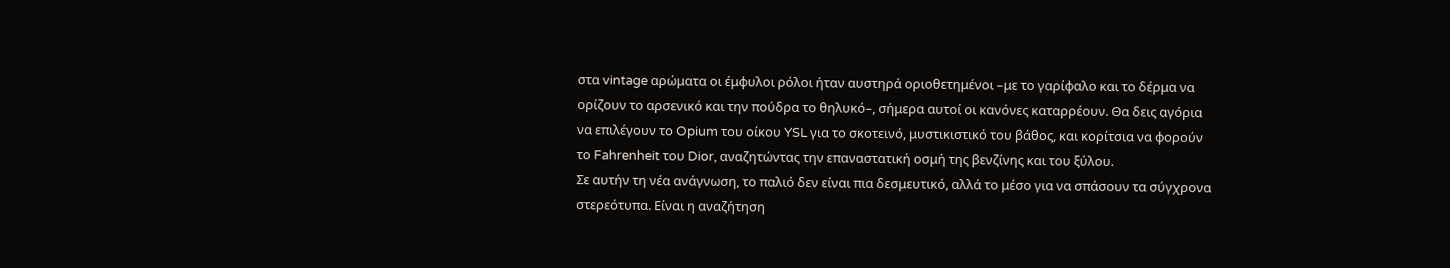στα vintage αρώματα οι έμφυλοι ρόλοι ήταν αυστηρά οριοθετημένοι –με το γαρίφαλο και το δέρμα να ορίζουν το αρσενικό και την πούδρα το θηλυκό–, σήμερα αυτοί οι κανόνες καταρρέουν. Θα δεις αγόρια να επιλέγουν το Opium του οίκου YSL για το σκοτεινό, μυστικιστικό του βάθος, και κορίτσια να φορούν το Fahrenheit του Dior, αναζητώντας την επαναστατική οσμή της βενζίνης και του ξύλου.
Σε αυτήν τη νέα ανάγνωση, το παλιό δεν είναι πια δεσμευτικό, αλλά το μέσο για να σπάσουν τα σύγχρονα στερεότυπα. Είναι η αναζήτηση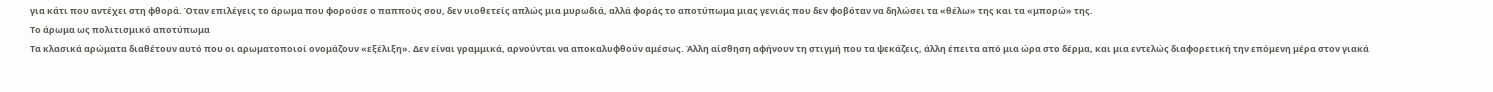για κάτι που αντέχει στη φθορά. Όταν επιλέγεις το άρωμα που φορούσε ο παππούς σου, δεν υιοθετείς απλώς μια μυρωδιά, αλλά φοράς το αποτύπωμα μιας γενιάς που δεν φοβόταν να δηλώσει τα «θέλω» της και τα «μπορώ» της.
Το άρωμα ως πολιτισμικό αποτύπωμα
Τα κλασικά αρώματα διαθέτουν αυτό που οι αρωματοποιοί ονομάζουν «εξέλιξη». Δεν είναι γραμμικά, αρνούνται να αποκαλυφθούν αμέσως. Άλλη αίσθηση αφήνουν τη στιγμή που τα ψεκάζεις, άλλη έπειτα από μια ώρα στο δέρμα, και μια εντελώς διαφορετική την επόμενη μέρα στον γιακά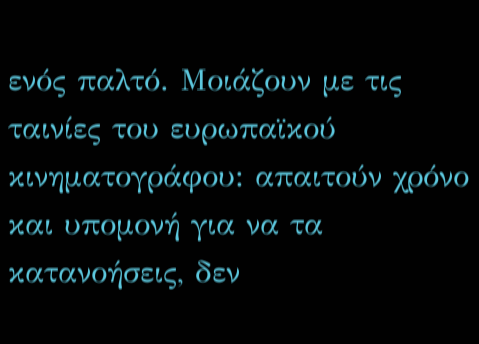ενός παλτό. Μοιάζουν με τις ταινίες του ευρωπαϊκού κινηματογράφου: απαιτούν χρόνο και υπομονή για να τα κατανοήσεις, δεν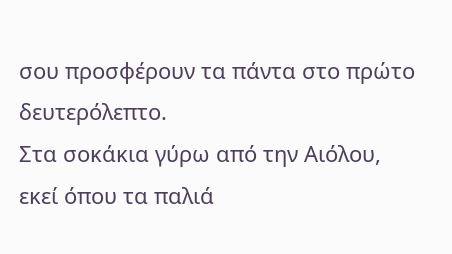σου προσφέρουν τα πάντα στο πρώτο δευτερόλεπτο.
Στα σοκάκια γύρω από την Αιόλου, εκεί όπου τα παλιά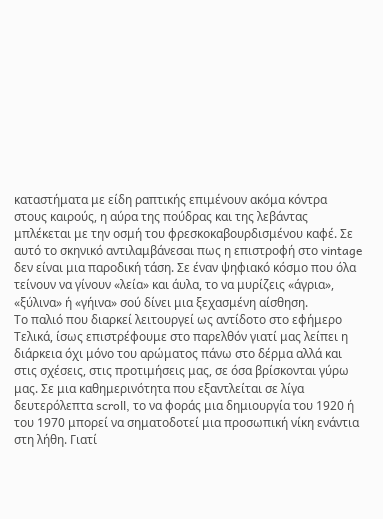καταστήματα με είδη ραπτικής επιμένουν ακόμα κόντρα στους καιρούς, η αύρα της πούδρας και της λεβάντας μπλέκεται με την οσμή του φρεσκοκαβουρδισμένου καφέ. Σε αυτό το σκηνικό αντιλαμβάνεσαι πως η επιστροφή στο vintage δεν είναι μια παροδική τάση. Σε έναν ψηφιακό κόσμο που όλα τείνουν να γίνουν «λεία» και άυλα, το να μυρίζεις «άγρια», «ξύλινα» ή «γήινα» σού δίνει μια ξεχασμένη αίσθηση.
Το παλιό που διαρκεί λειτουργεί ως αντίδοτο στο εφήμερο
Τελικά, ίσως επιστρέφουμε στο παρελθόν γιατί μας λείπει η διάρκεια όχι μόνο του αρώματος πάνω στο δέρμα αλλά και στις σχέσεις, στις προτιμήσεις μας, σε όσα βρίσκονται γύρω μας. Σε μια καθημερινότητα που εξαντλείται σε λίγα δευτερόλεπτα scroll, το να φοράς μια δημιουργία του 1920 ή του 1970 μπορεί να σηματοδοτεί μια προσωπική νίκη ενάντια στη λήθη. Γιατί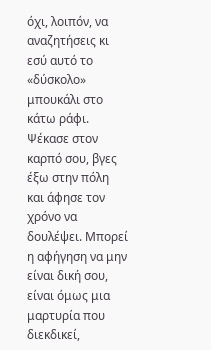όχι, λοιπόν, να αναζητήσεις κι εσύ αυτό το «δύσκολο» μπουκάλι στο κάτω ράφι. Ψέκασε στον καρπό σου, βγες έξω στην πόλη και άφησε τον χρόνο να δουλέψει. Μπορεί η αφήγηση να μην είναι δική σου, είναι όμως μια μαρτυρία που διεκδικεί,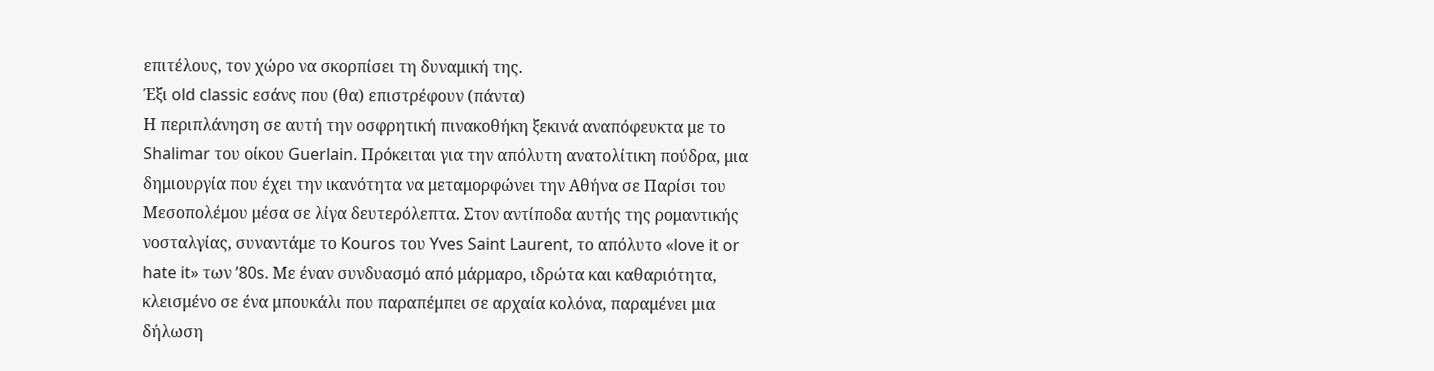επιτέλους, τον χώρο να σκορπίσει τη δυναμική της.
Έξι old classic εσάνς που (θα) επιστρέφουν (πάντα)
Η περιπλάνηση σε αυτή την οσφρητική πινακοθήκη ξεκινά αναπόφευκτα με το Shalimar του οίκου Guerlain. Πρόκειται για την απόλυτη ανατολίτικη πούδρα, μια δημιουργία που έχει την ικανότητα να μεταμορφώνει την Αθήνα σε Παρίσι του Μεσοπολέμου μέσα σε λίγα δευτερόλεπτα. Στον αντίποδα αυτής της ρομαντικής νοσταλγίας, συναντάμε το Kouros του Yves Saint Laurent, το απόλυτο «love it or hate it» των ’80s. Με έναν συνδυασμό από μάρμαρο, ιδρώτα και καθαριότητα, κλεισμένο σε ένα μπουκάλι που παραπέμπει σε αρχαία κολόνα, παραμένει μια δήλωση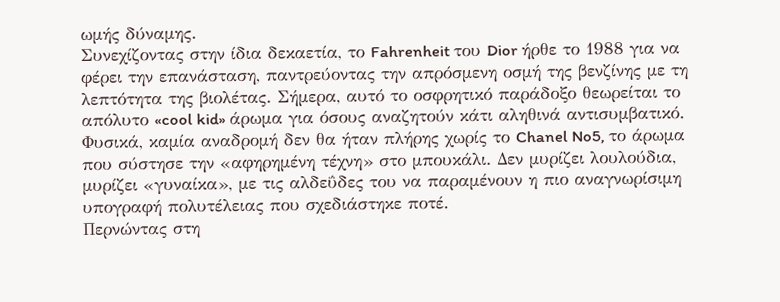ωμής δύναμης.
Συνεχίζοντας στην ίδια δεκαετία, το Fahrenheit του Dior ήρθε το 1988 για να φέρει την επανάσταση, παντρεύοντας την απρόσμενη οσμή της βενζίνης με τη λεπτότητα της βιολέτας. Σήμερα, αυτό το οσφρητικό παράδοξο θεωρείται το απόλυτο «cool kid» άρωμα για όσους αναζητούν κάτι αληθινά αντισυμβατικό. Φυσικά, καμία αναδρομή δεν θα ήταν πλήρης χωρίς το Chanel No5, το άρωμα που σύστησε την «αφηρημένη τέχνη» στο μπουκάλι. Δεν μυρίζει λουλούδια, μυρίζει «γυναίκα», με τις αλδεΰδες του να παραμένουν η πιο αναγνωρίσιμη υπογραφή πολυτέλειας που σχεδιάστηκε ποτέ.
Περνώντας στη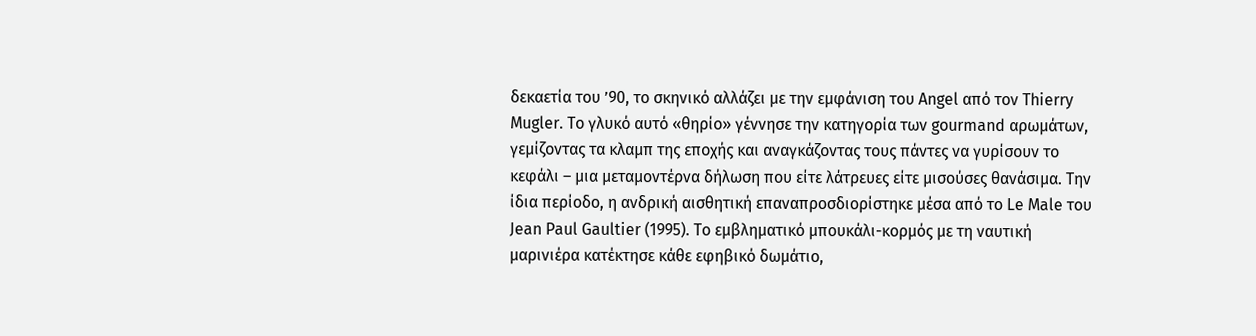δεκαετία του ’90, το σκηνικό αλλάζει με την εμφάνιση του Angel από τον Thierry Mugler. Το γλυκό αυτό «θηρίο» γέννησε την κατηγορία των gourmand αρωμάτων, γεμίζοντας τα κλαμπ της εποχής και αναγκάζοντας τους πάντες να γυρίσουν το κεφάλι – μια μεταμοντέρνα δήλωση που είτε λάτρευες είτε μισούσες θανάσιμα. Την ίδια περίοδο, η ανδρική αισθητική επαναπροσδιορίστηκε μέσα από το Le Male του Jean Paul Gaultier (1995). Το εμβληματικό μπουκάλι-κορμός με τη ναυτική μαρινιέρα κατέκτησε κάθε εφηβικό δωμάτιο,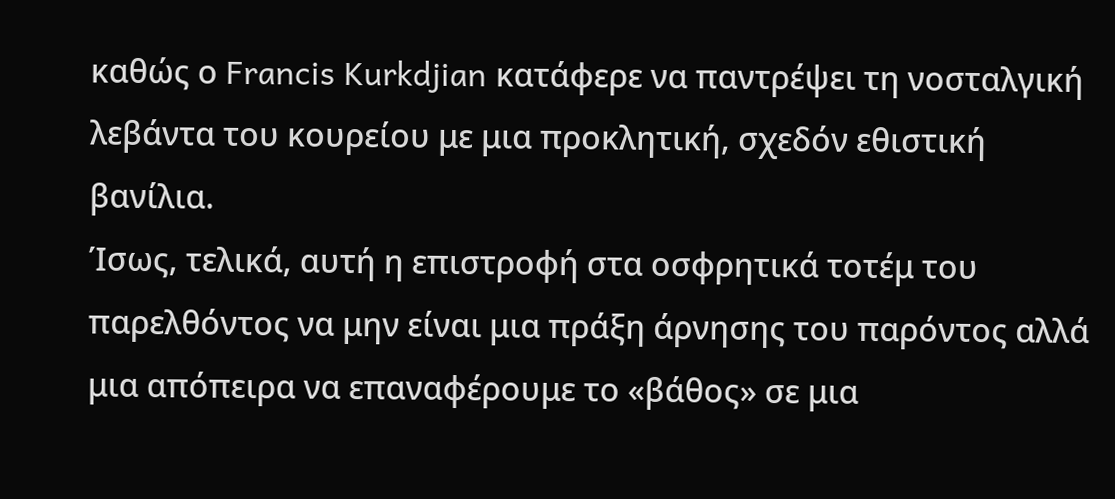καθώς ο Francis Kurkdjian κατάφερε να παντρέψει τη νοσταλγική λεβάντα του κουρείου με μια προκλητική, σχεδόν εθιστική βανίλια.
Ίσως, τελικά, αυτή η επιστροφή στα οσφρητικά τοτέμ του παρελθόντος να μην είναι μια πράξη άρνησης του παρόντος αλλά μια απόπειρα να επαναφέρουμε το «βάθος» σε μια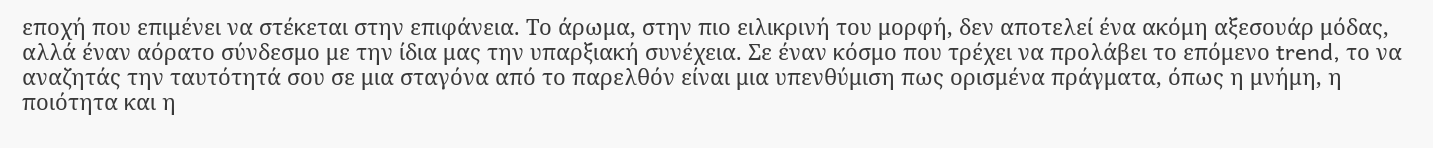εποχή που επιμένει να στέκεται στην επιφάνεια. Το άρωμα, στην πιο ειλικρινή του μορφή, δεν αποτελεί ένα ακόμη αξεσουάρ μόδας, αλλά έναν αόρατο σύνδεσμο με την ίδια μας την υπαρξιακή συνέχεια. Σε έναν κόσμο που τρέχει να προλάβει το επόμενο trend, το να αναζητάς την ταυτότητά σου σε μια σταγόνα από το παρελθόν είναι μια υπενθύμιση πως ορισμένα πράγματα, όπως η μνήμη, η ποιότητα και η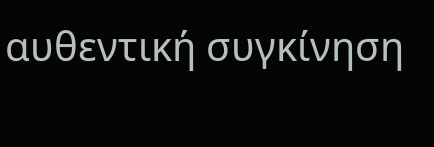αυθεντική συγκίνηση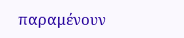παραμένουν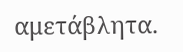αμετάβλητα.